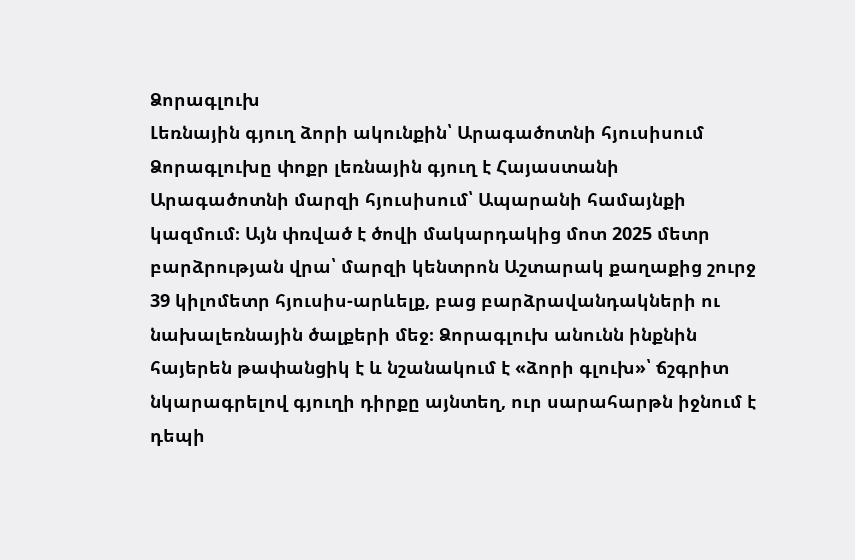Ձորագլուխ
Լեռնային գյուղ ձորի ակունքին՝ Արագածոտնի հյուսիսում
Ձորագլուխը փոքր լեռնային գյուղ է Հայաստանի Արագածոտնի մարզի հյուսիսում՝ Ապարանի համայնքի կազմում։ Այն փռված է ծովի մակարդակից մոտ 2025 մետր բարձրության վրա՝ մարզի կենտրոն Աշտարակ քաղաքից շուրջ 39 կիլոմետր հյուսիս-արևելք, բաց բարձրավանդակների ու նախալեռնային ծալքերի մեջ։ Ձորագլուխ անունն ինքնին հայերեն թափանցիկ է և նշանակում է «ձորի գլուխ»՝ ճշգրիտ նկարագրելով գյուղի դիրքը այնտեղ, ուր սարահարթն իջնում է դեպի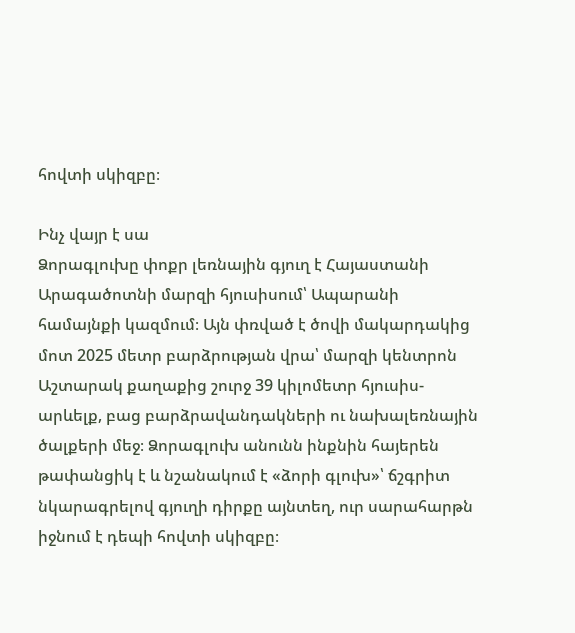հովտի սկիզբը։

Ինչ վայր է սա
Ձորագլուխը փոքր լեռնային գյուղ է Հայաստանի Արագածոտնի մարզի հյուսիսում՝ Ապարանի համայնքի կազմում։ Այն փռված է ծովի մակարդակից մոտ 2025 մետր բարձրության վրա՝ մարզի կենտրոն Աշտարակ քաղաքից շուրջ 39 կիլոմետր հյուսիս-արևելք, բաց բարձրավանդակների ու նախալեռնային ծալքերի մեջ։ Ձորագլուխ անունն ինքնին հայերեն թափանցիկ է և նշանակում է «ձորի գլուխ»՝ ճշգրիտ նկարագրելով գյուղի դիրքը այնտեղ, ուր սարահարթն իջնում է դեպի հովտի սկիզբը։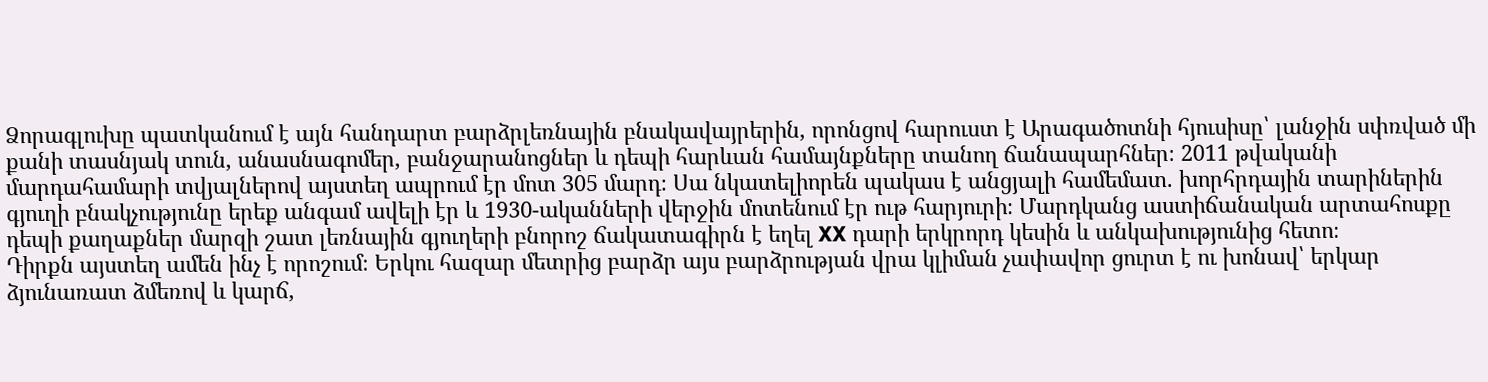Ձորագլուխը պատկանում է այն հանդարտ բարձրլեռնային բնակավայրերին, որոնցով հարուստ է Արագածոտնի հյուսիսը՝ լանջին սփռված մի քանի տասնյակ տուն, անասնագոմեր, բանջարանոցներ և դեպի հարևան համայնքները տանող ճանապարհներ։ 2011 թվականի մարդահամարի տվյալներով այստեղ ապրում էր մոտ 305 մարդ։ Սա նկատելիորեն պակաս է անցյալի համեմատ. խորհրդային տարիներին գյուղի բնակչությունը երեք անգամ ավելի էր և 1930-ականների վերջին մոտենում էր ութ հարյուրի։ Մարդկանց աստիճանական արտահոսքը դեպի քաղաքներ մարզի շատ լեռնային գյուղերի բնորոշ ճակատագիրն է եղել XX դարի երկրորդ կեսին և անկախությունից հետո։
Դիրքն այստեղ ամեն ինչ է որոշում։ Երկու հազար մետրից բարձր այս բարձրության վրա կլիման չափավոր ցուրտ է ու խոնավ՝ երկար ձյունառատ ձմեռով և կարճ,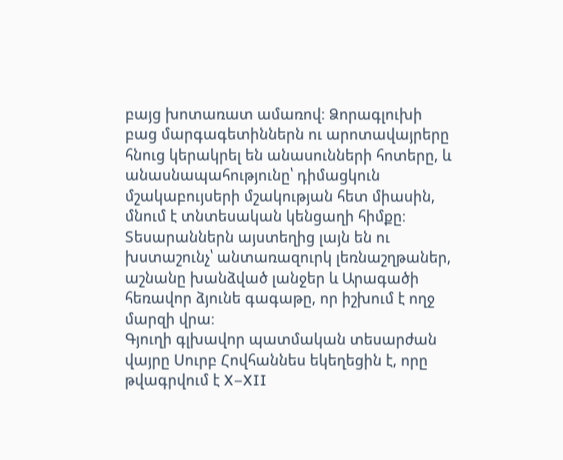բայց խոտառատ ամառով։ Ձորագլուխի բաց մարգագետիններն ու արոտավայրերը հնուց կերակրել են անասունների հոտերը, և անասնապահությունը՝ դիմացկուն մշակաբույսերի մշակության հետ միասին, մնում է տնտեսական կենցաղի հիմքը։ Տեսարաններն այստեղից լայն են ու խստաշունչ՝ անտառազուրկ լեռնաշղթաներ, աշնանը խանձված լանջեր և Արագածի հեռավոր ձյունե գագաթը, որ իշխում է ողջ մարզի վրա։
Գյուղի գլխավոր պատմական տեսարժան վայրը Սուրբ Հովհաննես եկեղեցին է, որը թվագրվում է X–XII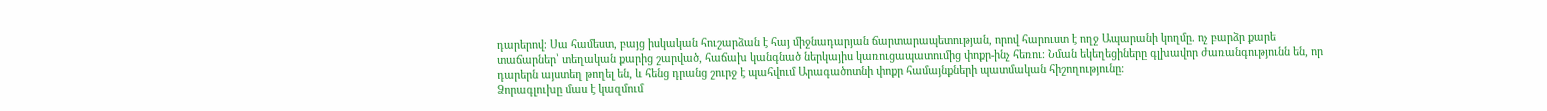դարերով։ Սա համեստ, բայց իսկական հուշարձան է հայ միջնադարյան ճարտարապետության, որով հարուստ է ողջ Ապարանի կողմը. ոչ բարձր քարե տաճարներ՝ տեղական քարից շարված, հաճախ կանգնած ներկայիս կառուցապատումից փոքր-ինչ հեռու։ Նման եկեղեցիները գլխավոր ժառանգությունն են, որ դարերն այստեղ թողել են, և հենց դրանց շուրջ է պահվում Արագածոտնի փոքր համայնքների պատմական հիշողությունը։
Ձորագլուխը մաս է կազմում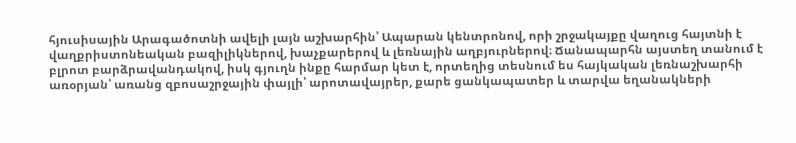հյուսիսային Արագածոտնի ավելի լայն աշխարհին՝ Ապարան կենտրոնով, որի շրջակայքը վաղուց հայտնի է վաղքրիստոնեական բազիլիկներով, խաչքարերով և լեռնային աղբյուրներով։ Ճանապարհն այստեղ տանում է բլրոտ բարձրավանդակով, իսկ գյուղն ինքը հարմար կետ է, որտեղից տեսնում ես հայկական լեռնաշխարհի առօրյան՝ առանց զբոսաշրջային փայլի՝ արոտավայրեր, քարե ցանկապատեր և տարվա եղանակների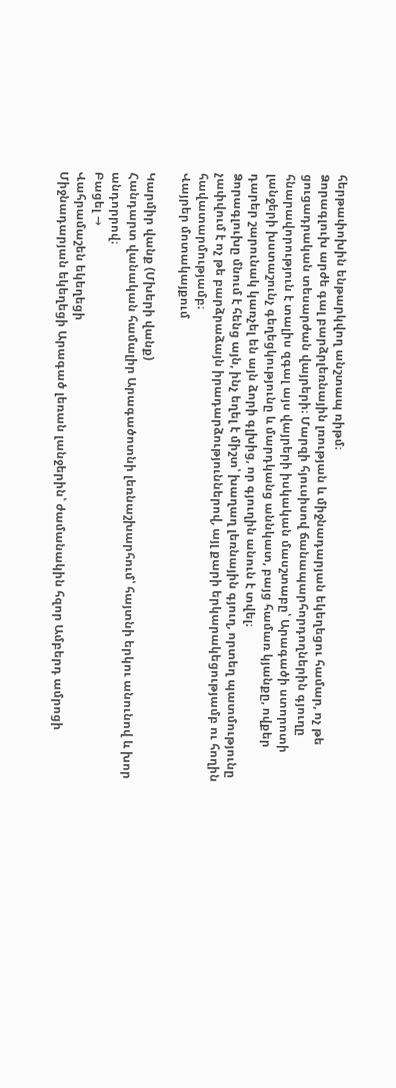հերթափոխին ենթարկվող անշտապ ռիթմ։
Ձորագլուխ արժե գալ բարձրլեռնային լռության և միջնադարյան եկեղեցու համար, ոչ թե ցուցադրական տեսարժան վայրերի։ Մարզի հյուսիսով ճանապարհորդողներին գյուղը հնարավորություն է տալիս զգալ այս վայրերի իսկական մասշտաբը՝ Արագածի ստորոտի լանջերի խստաշունչ գեղեցկությունը և մարդկանց աննկատ, բայց համառ կյանքը, ովքեր դարեր շարունակ կառչել են այն ձորի գլխից, որ գյուղին անուն է տվել։
Ձորագլուխը մնում է հենց այն, ինչ եղել է միշտ՝ խաղաղ լեռնային գյուղ, որտեղ պատմությունը չափվում է ոչ թե բարձրաձայն իրադարձություններով, այլ քարի երկարակեցությամբ ու հողին հավատարմությամբ։
Վայրեր մոտակայքում

Կարմիր վանք (Մխերի վանք)
Հանդարտ վանական համալիր Արագածոտնի լեռնաշխարհում՝ հայտնի երկու անունով և խոր անդորրով։
Բացել →
Վահրամաշեն եկեղեցի
Միջնադարյան եկեղեցի Արագած լեռան լանջերին՝ ժամանակին հզոր Ամբերդ ամրոցի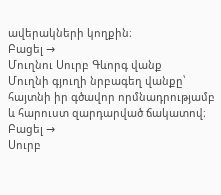ավերակների կողքին։
Բացել →
Մուղնու Սուրբ Գևորգ վանք
Մուղնի գյուղի նրբագեղ վանքը՝ հայտնի իր գծավոր որմնադրությամբ և հարուստ զարդարված ճակատով։
Բացել →
Սուրբ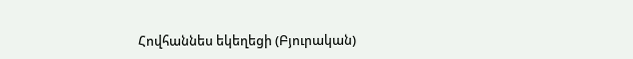Հովհաննես եկեղեցի (Բյուրական)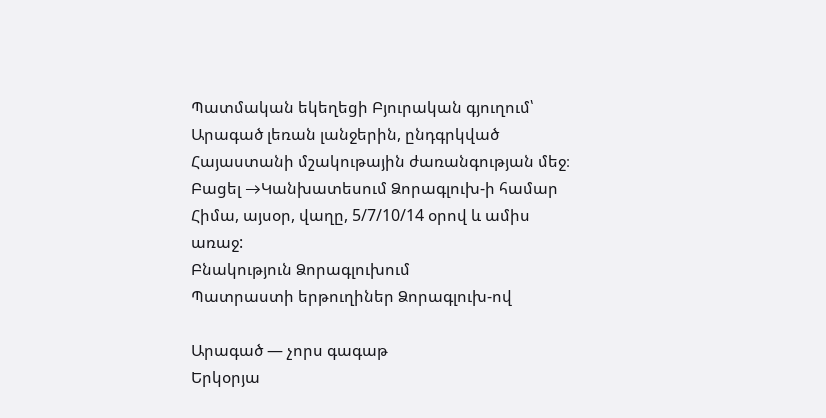Պատմական եկեղեցի Բյուրական գյուղում՝ Արագած լեռան լանջերին, ընդգրկված Հայաստանի մշակութային ժառանգության մեջ։
Բացել →Կանխատեսում Ձորագլուխ-ի համար
Հիմա, այսօր, վաղը, 5/7/10/14 օրով և ամիս առաջ:
Բնակություն Ձորագլուխում
Պատրաստի երթուղիներ Ձորագլուխ-ով

Արագած — չորս գագաթ
Երկօրյա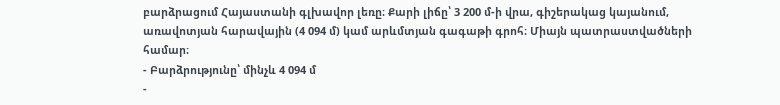բարձրացում Հայաստանի գլխավոր լեռը։ Քարի լիճը՝ 3 200 մ-ի վրա, գիշերակաց կայանում, առավոտյան հարավային (4 094 մ) կամ արևմտյան գագաթի գրոհ։ Միայն պատրաստվածների համար։
- Բարձրությունը՝ մինչև 4 094 մ
-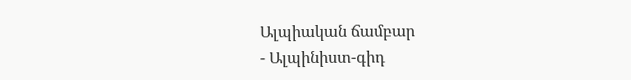Ալպիական ճամբար
- Ալպինիստ-գիդ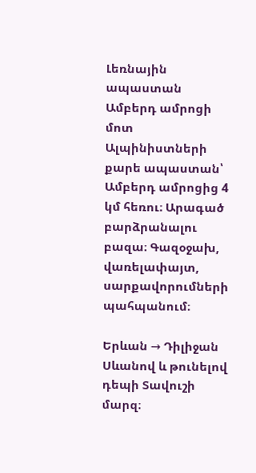Լեռնային ապաստան Ամբերդ ամրոցի մոտ
Ալպինիստների քարե ապաստան՝ Ամբերդ ամրոցից 4 կմ հեռու։ Արագած բարձրանալու բազա։ Գազօջախ, վառելափայտ, սարքավորումների պահպանում։

Երևան → Դիլիջան
Սևանով և թունելով դեպի Տավուշի մարզ։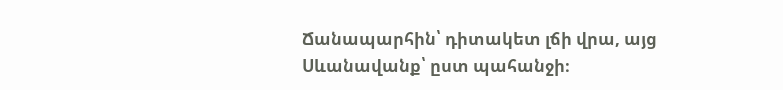Ճանապարհին՝ դիտակետ լճի վրա, այց Սևանավանք՝ ըստ պահանջի։